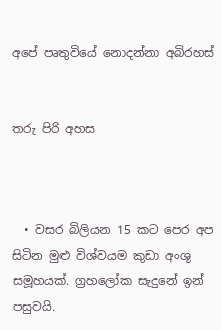අපේ පෘතුවියේ නොදන්නා අබිරහස්


තරු පිරි අහස



  • වසර බිලියන 15 කට පෙර අප සිටින මුළු විශ්වයම කුඩා අංශු සමූහයක්. ග්‍රහලෝක සැදුනේ ඉන් පසුවයි.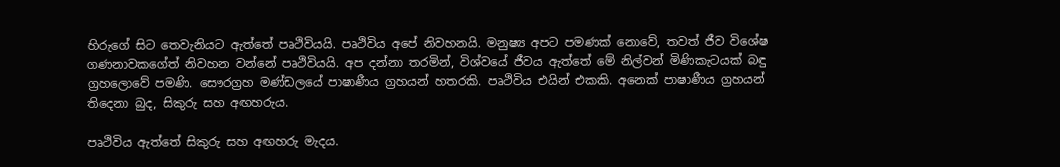හිරුගේ සිට තෙවැනියට ඇත්තේ පෘථිවියයි. පෘථිවිය අපේ නිවහනයි. මනුෂ්‍ය අපට පමණක් නොවේ, තවත් ජීව විශේෂ ගණනාවකගේත් නිවහන වන්නේ පෘථිවියයි. අප දන්නා තරමින්, විශ්වයේ ජීවය ඇත්තේ මේ නිල්වන් මිණිකැටයක් බඳු ග්‍රහලොවේ පමණි. සෞරග්‍රහ මණ්ඩලයේ පාෂාණීය ග්‍රහයන් හතරකි. පෘථිවිය එයින් එකකි. අනෙක් පාෂාණීය ග්‍රහයන් තිදෙනා බුද, සිකුරු සහ අඟහරුය.

පෘථිවිය ඇත්තේ සිකුරු සහ අඟහරු මැදය.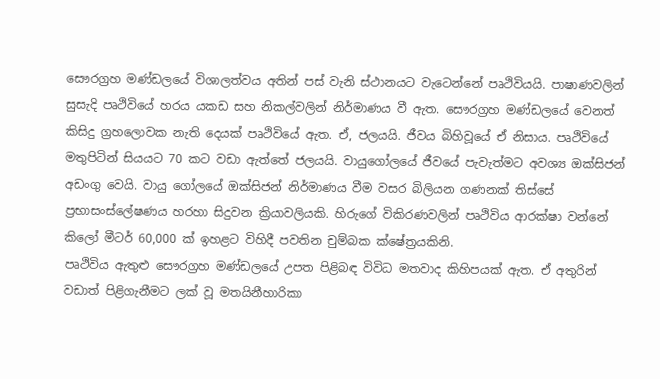සෞරග්‍රහ මණ්ඩලයේ විශාලත්වය අතින් පස් වැනි ස්ථානයට වැටෙන්නේ පෘථිවියයි. පාෂාණවලින් සුසැදි පෘථිවියේ හරය යකඩ සහ නිකල්වලින් නිර්මාණය වී ඇත. සෞරග්‍රහ මණ්ඩලයේ වෙනත් කිසිදු ග්‍රහලොවක නැති දෙයක් පෘථිවියේ ඇත. ඒ, ජලයයි. ජීවය බිහිවූයේ ඒ නිසාය. පෘථිවියේ මතුපිටින් සියයට 70 කට වඩා ඇත්තේ ජලයයි. වායුගෝලයේ ජීවයේ පැවැත්මට අවශ්‍ය ඔක්සිජන් අඩංගු වෙයි. වායු ගෝලයේ ඔක්සිජන් නිර්මාණය වීම වසර බිලියන ගණනක් තිස්සේ ප්‍රභාසංස්ලේෂණය හරහා සිදුවන ක්‍රියාවලියකි. හිරුගේ විකිරණවලින් පෘථිවිය ආරක්ෂා වන්නේ කිලෝ මීටර් 60,000 ක් ඉහළට විහිදී පවතින චුම්බක ක්ෂේත්‍රයකිනි.
පෘථිවිය ඇතුළු සෞරග්‍රහ මණ්ඩලයේ උපත පිළිබඳ විවිධ මතවාද කිහිපයක් ඇත. ඒ අතුරින් වඩාත් පිළිගැනීමට ලක් වූ මතයිනීහාරිකා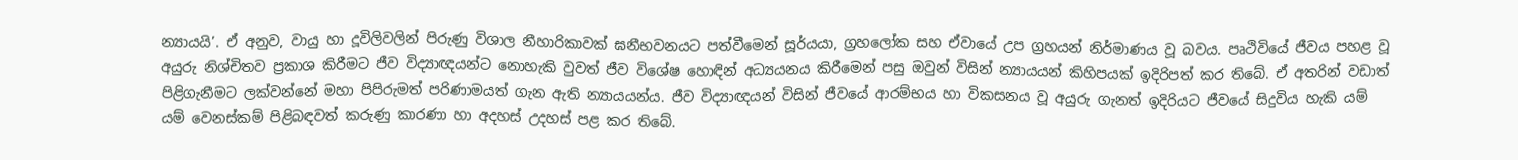න්‍යායයි’. ඒ අනුව, වායු හා දූවිලිවලින් පිරුණු විශාල නීහාරිකාවක් ඝනීභවනයට පත්වීමෙන් සූර්යයා, ග්‍රහලෝක සහ ඒවායේ උප ග්‍රහයන් නිර්මාණය වූ බවය. පෘථිවියේ ජීවය පහළ වූ අයුරු නිශ්චිතව ප්‍රකාශ කිරීමට ජීව විද්‍යාඥයන්ට නොහැකි වුවත් ජීව විශේෂ හොඳින් අධ්‍යයනය කිරීමෙන් පසු ඔවුන් විසින් න්‍යායයන් කිහිපයක් ඉදිරිපත් කර තිබේ. ඒ අතරින් වඩාත් පිළිගැනීමට ලක්වන්නේ මහා පිපිරුමත් පරිණාමයත් ගැන ඇති න්‍යායයන්ය. ජීව විද්‍යාඥයන් විසින් ජීවයේ ආරම්භය හා විකසනය වූ අයුරු ගැනත් ඉදිරියට ජීවයේ සිදුවිය හැකි යම් යම් වෙනස්කම් පිළිබඳවත් කරුණු කාරණා හා අදහස් උදහස් පළ කර තිබේ.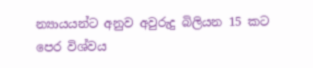න්‍යායයන්ට අනුව අවුරුදු බිලියන 15 කට පෙර විශ්වය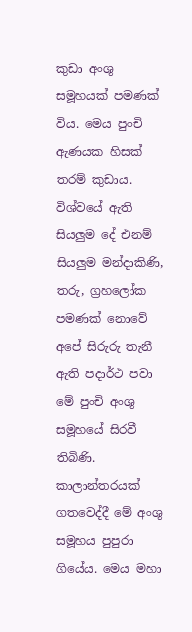කුඩා අංශු සමූහයක් පමණක් විය. මෙය පුංචි ඇණයක හිසක් තරම් කුඩාය. විශ්වයේ ඇති සියලුම දේ එනම් සියලුම මන්දාකිණි, තරු, ග්‍රහලෝක පමණක් නොවේ අපේ සිරුරු තැනී ඇති පදාර්ථ පවා මේ පුංචි අංශු සමූහයේ සිරවී තිබිණි. කාලාන්තරයක් ගතවෙද්දී මේ අංශු සමූහය පුපුරා ගියේය. මෙය මහා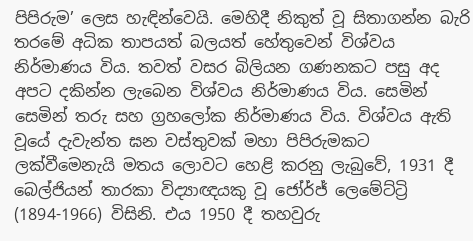පිපිරුම’ ලෙස හැඳින්වෙයි. මෙහිදී නිකුත් වූ සිතාගන්න බැරි තරමේ අධික තාපයත් බලයත් හේතුවෙන් විශ්වය නිර්මාණය විය. තවත් වසර බිලියන ගණනකට පසු අද අපට දකින්න ලැබෙන විශ්වය නිර්මාණය විය. සෙමින් සෙමින් තරු සහ ග්‍රහලෝක නිර්මාණය විය. විශ්වය ඇති වූයේ දැවැන්ත ඝන වස්තුවක් මහා පිපිරුමකට ලක්වීමෙනැයි මතය ලොවට හෙළි කරනු ලැබුවේ, 1931 දී බෙල්ජියන් තාරකා විද්‍යාඥයකු වූ ජෝර්ජ් ලෙමේට්‍ට්‍රි (1894-1966) විසිනි. එය 1950 දී තහවුරු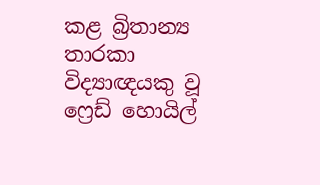කළ බ්‍රිතාන්‍ය තාරකා විද්‍යාඥයකු වූ ෆ්‍රෙඩ් හොයිල්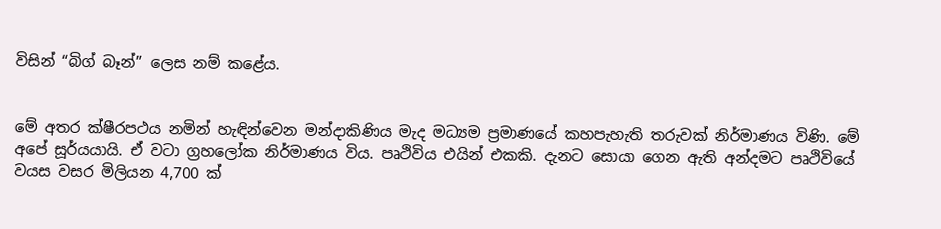විසින් “බිග් බෑන්” ලෙස නම් කළේය.


මේ අතර ක්ෂීරපථය නමින් හැඳින්වෙන මන්දාකිණිය මැද මධ්‍යම ප්‍රමාණයේ කහපැහැති තරුවක් නිර්මාණය විණි. මේ අපේ සූර්යයායි. ඒ වටා ග්‍රහලෝක නිර්මාණය විය. පෘථිවිය එයින් එකකි. දැනට සොයා ගෙන ඇති අන්දමට පෘථිවියේ වයස වසර මිලියන 4,700 ක්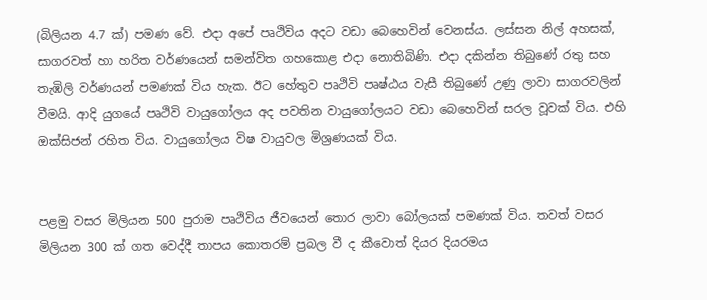(බිලියන 4.7 ක්) පමණ වේ. එදා අපේ පෘථිවිය අදට වඩා බෙහෙවින් වෙනස්ය. ලස්සන නිල් අහසක්, සාගරවත් හා හරිත වර්ණයෙන් සමන්විත ගහකොළ එදා නොතිබිණි. එදා දකින්න තිබුණේ රතු සහ තැඹිලි වර්ණයන් පමණක් විය හැක. ඊට හේතුව පෘථිවි පෘෂ්ඨය වැසී තිබුණේ උණු ලාවා සාගරවලින් වීමයි. ආදි යුගයේ පෘථිවි වායුගෝලය අද පවතින වායුගෝලයට වඩා බෙහෙවින් සරල වූවක් විය. එහි ඔක්සිජන් රහිත විය. වායුගෝලය විෂ වායුවල මිශ්‍රණයක් විය.


පළමු වසර මිලියන 500 පුරාම පෘථිවිය ජීවයෙන් තොර ලාවා බෝලයක් පමණක් විය. තවත් වසර මිලියන 300 ක් ගත වෙද්දී තාපය කොතරම් ප්‍රබල වී ද කීවොත් දියර දියරමය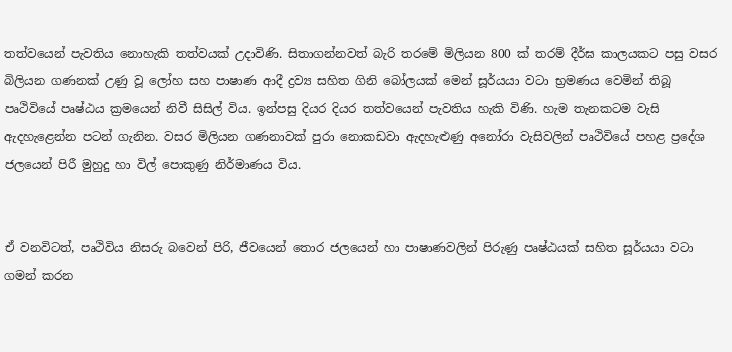තත්වයෙන් පැවතිය නොහැකි තත්වයක් උදාවිණි. සිතාගන්නවත් බැරි තරමේ මිලියන 800 ක් තරම් දීර්ඝ කාලයකට පසු වසර බිලියන ගණනක් උණු වූ ලෝහ සහ පාෂාණ ආදී ද්‍රව්‍ය සහිත ගිනි බෝලයක් මෙන් සූර්යයා වටා භ්‍රමණය වෙමින් තිබූ පෘථිවියේ පෘෂ්ඨය ක්‍රමයෙන් නිවී සිසිල් විය. ඉන්පසු දියර දියර තත්වයෙන් පැවතිය හැකි විණි. හැම තැනකටම වැසි ඇදහැළෙන්න පටන් ගැනින. වසර මිලියන ගණනාවක් පුරා නොකඩවා ඇදහැළුණු අනෝරා වැසිවලින් පෘථිවියේ පහළ ප්‍රදේශ ජලයෙන් පිරී මුහුදු හා විල් පොකුණු නිර්මාණය විය.


ඒ වනවිටත්, පෘථිවිය නිසරු බවෙන් පිරි, ජීවයෙන් තොර ජලයෙන් හා පාෂාණවලින් පිරුණු පෘෂ්ඨයක් සහිත සූර්යයා වටා ගමන් කරන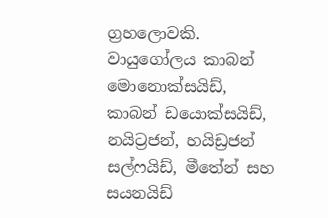ග්‍රහලොවකි. වායුගෝලය කාබන් මොනොක්සයිඩ්, කාබන් ඩයොක්සයිඩ්, නයිට්‍රජන්, හයිඩ්‍රජන් සල්ෆයිඩ්, මීතේන් සහ සයනයිඩ්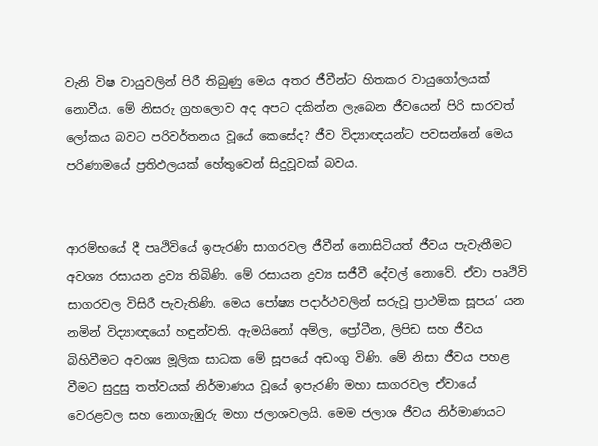වැනි විෂ වායුවලින් පිරී තිබුණු මෙය අතර ජීවීන්ට හිතකර වායුගෝලයක් නොවීය. මේ නිසරු ග්‍රහලොව අද අපට දකින්න ලැබෙන ජීවයෙන් පිරි සාරවත් ලෝකය බවට පරිවර්තනය වූයේ කෙසේද? ජීව විද්‍යාඥයන්ට පවසන්නේ මෙය පරිණාමයේ ප්‍රතිඵලයක් හේතුවෙන් සිදුවූවක් බවය.


ආරම්භයේ දී පෘථිවියේ ඉපැරණි සාගරවල ජීවීන් නොසිටියත් ජීවය පැවැතීමට අවශ්‍ය රසායන ද්‍රව්‍ය තිබිණි. මේ රසායන ද්‍රව්‍ය සජීවී දේවල් නොවේ. ඒවා පෘථිවි සාගරවල විසිරී පැවැතිණි. මෙය පෝෂ්‍ය පදාර්ථවලින් සරුවූ ප්‍රාථමික සූපය’ යන නමින් විද්‍යාඥයෝ හඳුන්වති. ඇමයිනෝ අම්ල, ප්‍රෝටීන, ලිපිඩ සහ ජීවය බිහිවීමට අවශ්‍ය මූලික සාධක මේ සූපයේ අඩංගු විණි. මේ නිසා ජීවය පහළ වීමට සුදුසු තත්වයක් නිර්මාණය වූයේ ඉපැරණි මහා සාගරවල ඒවායේ වෙරළවල සහ නොගැඹුරු මහා ජලාශවලයි. මෙම ජලාශ ජීවය නිර්මාණයට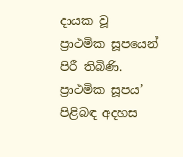දායක වූ ප්‍රාථමික සූපයෙන් පිරී තිබිණි. ප්‍රාථමික සූපය’ පිළිබඳ අදහස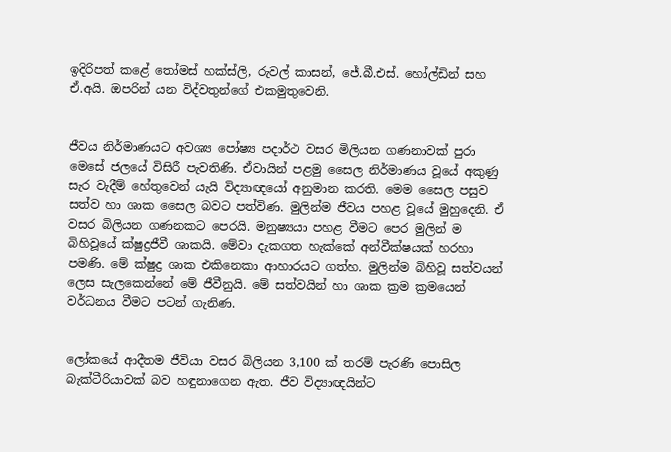ඉදිරිපත් කළේ තෝමස් හක්ස්ලි, රුවල් කාසන්, ජේ.බී.එස්. හෝල්ඩින් සහ ඒ.අයි. ඔපරින් යන විද්වතුන්ගේ එකමුතුවෙනි.


ජීවය නිර්මාණයට අවශ්‍ය පෝෂ්‍ය පදාර්ථ වසර මිලියන ගණනාවක් පුරා මෙසේ ජලයේ විසිරී පැවතිණි. ඒවායින් පළමු සෛල නිර්මාණය වූයේ අකුණු සැර වැදීම් හේතුවෙන් යැයි විද්‍යාඥයෝ අනුමාන කරති. මෙම සෛල පසුව සත්ව හා ශාක සෛල බවට පත්විණ. මුලින්ම ජීවය පහළ වූයේ මුහුදෙනි. ඒ වසර බිලියන ගණනකට පෙරයි. මනුෂ්‍යයා පහළ වීමට පෙර මුලින් ම බිහිවූයේ ක්ෂුද්‍රජීවී ශාකයි. මේවා දැකගත හැක්කේ අන්වීක්ෂයක් හරහා පමණි. මේ ක්ෂුද්‍ර ශාක එකිනෙකා ආහාරයට ගත්හ. මුලින්ම බිහිවූ සත්වයන් ලෙස සැලකෙන්නේ මේ ජීවීනුයි. මේ සත්වයින් හා ශාක ක්‍රම ක්‍රමයෙන් වර්ධනය වීමට පටන් ගැනිණ.


ලෝකයේ ආදීතම ජීවියා වසර බිලියන 3,100 ක් තරම් පැරණි පොසිල බැක්ටීරියාවක් බව හඳුනාගෙන ඇත. ජීව විද්‍යාඥයින්ට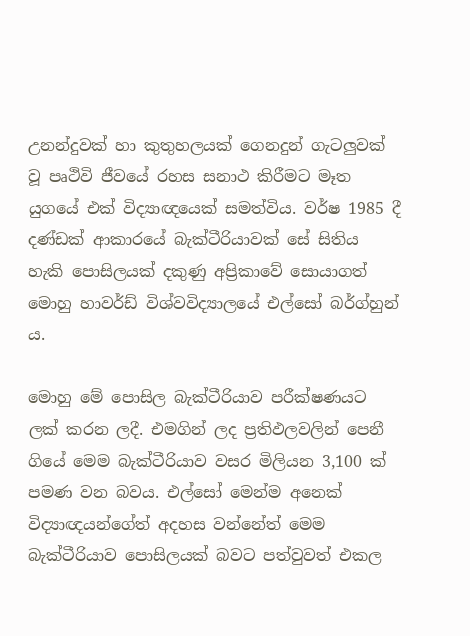උනන්දුවක් හා කුතුහලයක් ගෙනදුන් ගැටලුවක් වූ පෘථිවි ජීවයේ රහස සනාථ කිරීමට මෑත යුගයේ එක් විද්‍යාඥයෙක් සමත්විය. වර්ෂ 1985 දී දණ්ඩක් ආකාරයේ බැක්ටීරියාවක් සේ සිතිය හැකි පොසිලයක් දකුණු අප්‍රිකාවේ සොයාගත් මොහු හාවර්ඩ් විශ්වවිද්‍යාලයේ එල්සෝ බර්ග්හුන් ය.

මොහු මේ පොසිල බැක්ටීරියාව පරීක්ෂණයට ලක් කරන ලදී. එමගින් ලද ප්‍රතිඵලවලින් පෙනී ගියේ මෙම බැක්ටීරියාව වසර මිලියන 3,100 ක් පමණ වන බවය. එල්සෝ මෙන්ම අනෙක් විද්‍යාඥයන්ගේත් අදහස වන්නේත් මෙම බැක්ටීරියාව පොසිලයක් බවට පත්වුවත් එකල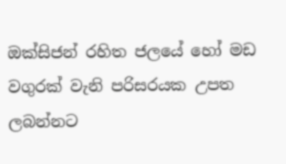ඔක්සිජන් රහිත ජලයේ හෝ මඩ වගුරක් වැනි පරිසරයක උපත ලබන්නට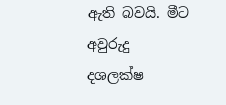ඇති බවයි. මීට අවුරුදු දශලක්ෂ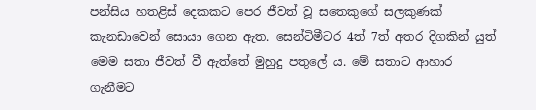පන්සිය හතළිස් දෙකකට පෙර ජීවත් වූ සතෙකුගේ සලකුණක් කැනඩාවෙන් සොයා ගෙන ඇත. සෙන්ටිමීටර 4ත් 7ත් අතර දිගකින් යුත් මෙම සතා ජීවත් වී ඇත්තේ මුහුදු පතුලේ ය. මේ සතාට ආහාර ගැනීමට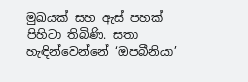මුඛයක් සහ ඇස් පහක් පිහිටා තිබිණි. සතා හැඳින්වෙන්නේ ‘ඔපබීනියා’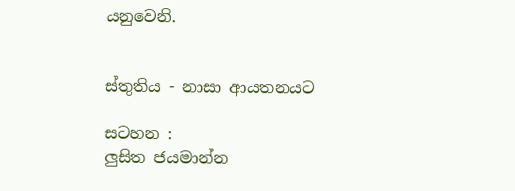යනුවෙනි.


ස්තුතිය - නාසා ආයතනයට

සටහන :
ලු‍සිත ජයමාන්න